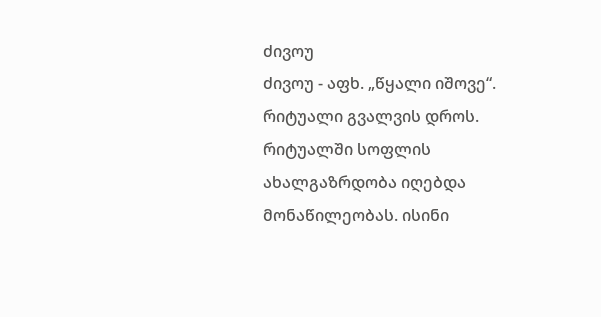ძივოუ
ძივოუ - აფხ. „წყალი იშოვე“. რიტუალი გვალვის დროს. რიტუალში სოფლის ახალგაზრდობა იღებდა მონაწილეობას. ისინი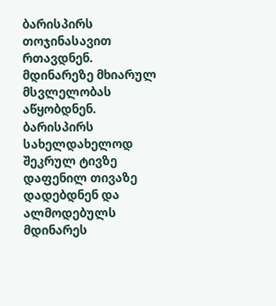ბარისპირს თოჯინასავით რთავდნენ. მდინარეზე მხიარულ მსვლელობას აწყობდნენ. ბარისპირს სახელდახელოდ შეკრულ ტივზე დაფენილ თივაზე დადებდნენ და ალმოდებულს მდინარეს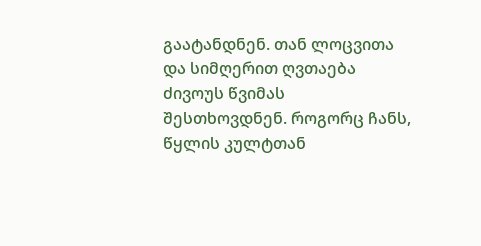გაატანდნენ. თან ლოცვითა და სიმღერით ღვთაება ძივოუს წვიმას შესთხოვდნენ. როგორც ჩანს, წყლის კულტთან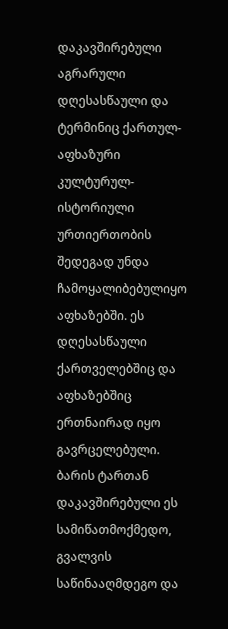დაკავშირებული აგრარული დღესასწაული და ტერმინიც ქართულ-აფხაზური კულტურულ-ისტორიული ურთიერთობის შედეგად უნდა ჩამოყალიბებულიყო აფხაზებში. ეს დღესასწაული ქართველებშიც და აფხაზებშიც ერთნაირად იყო გავრცელებული. ბარის ტართან დაკავშირებული ეს სამიწათმოქმედო, გვალვის საწინააღმდეგო და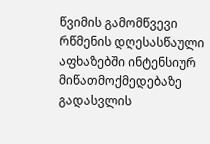წვიმის გამომწვევი რწმენის დღესასწაული აფხაზებში ინტენსიურ მიწათმოქმედებაზე გადასვლის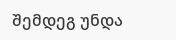შემდეგ უნდა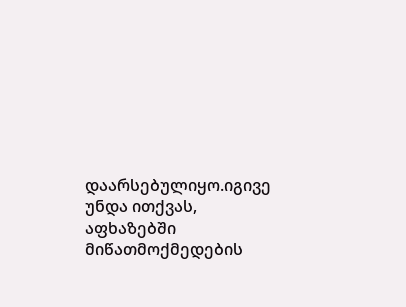დაარსებულიყო.იგივე უნდა ითქვას, აფხაზებში მიწათმოქმედების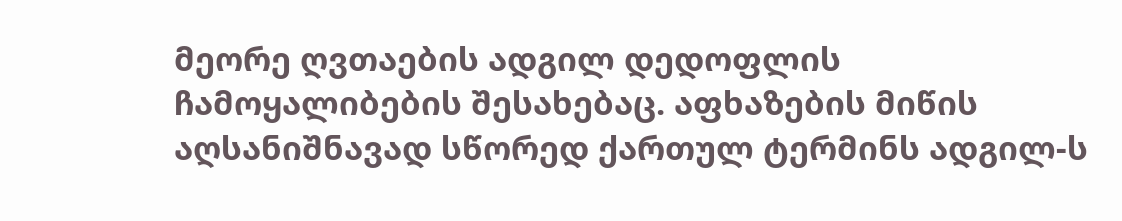მეორე ღვთაების ადგილ დედოფლის ჩამოყალიბების შესახებაც. აფხაზების მიწის აღსანიშნავად სწორედ ქართულ ტერმინს ადგილ-ს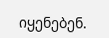იყენებენ.